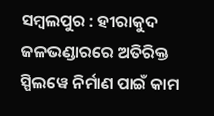ସମ୍ବଲପୁର : ହୀରାକୁଦ ଜଳଭଣ୍ଡାରରେ ଅତିରିକ୍ତ ସ୍ପିଲୱେ ନିର୍ମାଣ ପାଇଁ କାମ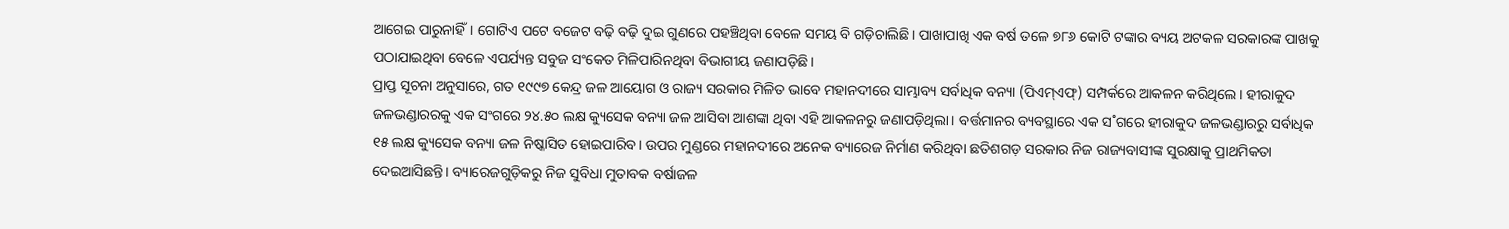ଆଗେଇ ପାରୁନାହିଁ। ଗୋଟିଏ ପଟେ ବଜେଟ ବଢ଼ି ବଢ଼ି ଦୁଇ ଗୁଣରେ ପହଞ୍ଚିଥିବା ବେଳେ ସମୟ ବି ଗଡ଼ିଚାଲିଛି। ପାଖାପାଖି ଏକ ବର୍ଷ ତଳେ ୭୮୬ କୋଟି ଟଙ୍କାର ବ୍ୟୟ ଅଟକଳ ସରକାରଙ୍କ ପାଖକୁ ପଠାଯାଇଥିବା ବେଳେ ଏପର୍ଯ୍ୟନ୍ତ ସବୁଜ ସଂକେତ ମିଳିପାରିନଥିବା ବିଭାଗୀୟ ଜଣାପଡ଼ିଛି।
ପ୍ରାପ୍ତ ସୂଚନା ଅନୁସାରେ, ଗତ ୧୯୯୭ କେନ୍ଦ୍ର ଜଳ ଆୟୋଗ ଓ ରାଜ୍ୟ ସରକାର ମିଳିତ ଭାବେ ମହାନଦୀରେ ସାମ୍ଭାବ୍ୟ ସର୍ବାଧିକ ବନ୍ୟା (ପିଏମ୍ଏଫ୍) ସମ୍ପର୍କରେ ଆକଳନ କରିଥିଲେ। ହୀରାକୁଦ ଜଳଭଣ୍ଡାରରକୁ ଏକ ସଂଗରେ ୨୪.୫୦ ଲକ୍ଷ କ୍ୟୁସେକ ବନ୍ୟା ଜଳ ଆସିବା ଆଶଙ୍କା ଥିବା ଏହି ଆକଳନରୁ ଜଣାପଡ଼ିଥିଲା। ବର୍ତ୍ତମାନର ବ୍ୟବସ୍ଥାରେ ଏକ ସ˚ଗରେ ହୀରାକୁଦ ଜଳଭଣ୍ଡାରରୁ ସର୍ବାଧିକ ୧୫ ଲକ୍ଷ କ୍ୟୁସେକ ବନ୍ୟା ଜଳ ନିଷ୍କାସିତ ହୋଇପାରିବ। ଉପର ମୁଣ୍ଡରେ ମହାନଦୀରେ ଅନେକ ବ୍ୟାରେଜ ନିର୍ମାଣ କରିଥିବା ଛତିଶଗଡ଼ ସରକାର ନିଜ ରାଜ୍ୟବାସୀଙ୍କ ସୁରକ୍ଷାକୁ ପ୍ରାଥମିକତା ଦେଇଆସିଛନ୍ତି। ବ୍ୟାରେଜଗୁଡ଼ିକରୁ ନିଜ ସୁବିଧା ମୁତାବକ ବର୍ଷାଜଳ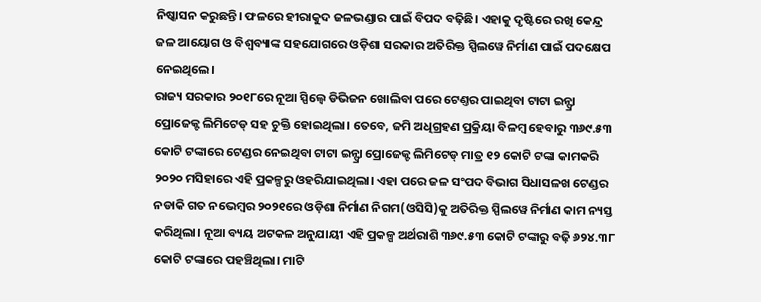ନିଷ୍କାସନ କରୁଛନ୍ତି। ଫଳରେ ହୀରାକୁଦ ଜଳଭଣ୍ଡାର ପାଇଁ ବିପଦ ବଢ଼ିଛି। ଏହାକୁ ଦୃଷ୍ଟିରେ ରଖି କେନ୍ଦ୍ର ଜଳ ଆୟୋଗ ଓ ବିଶ୍ବବ୍ୟାଙ୍କ ସହଯୋଗରେ ଓଡ଼ିଶା ସରକାର ଅତିରିକ୍ତ ସ୍ପିଲୱେ ନିର୍ମାଣ ପାଇଁ ପଦକ୍ଷେପ ନେଇଥିଲେ।
ରାଜ୍ୟ ସରକାର ୨୦୧୮ରେ ନୂଆ ସ୍ପିଲ୍ୱେ ଡିଭିଜନ ଖୋଲିବା ପରେ ଟେଣ୍ତର ପାଇଥିବା ଟାଟା ଇନ୍ଫ୍ରା ପ୍ରୋଜେକ୍ଟ ଲିମିଟେଡ୍ ସହ ଚୁକ୍ତି ହୋଇଥିଲା। ତେବେ, ଜମି ଅଧିଗ୍ରହଣ ପ୍ରକ୍ରିୟା ବିଳମ୍ବ ହେବାରୁ ୩୬୯.୫୩ କୋଟି ଟଙ୍କାରେ ଟେଣ୍ଡର ନେଇଥିବା ଟାଟା ଇନ୍ଫ୍ରା ପ୍ରୋଜେକ୍ଟ ଲିମିଟେଡ୍ ମାତ୍ର ୧୨ କୋଟି ଟଙ୍କା କାମକରି ୨୦୨୦ ମସିହାରେ ଏହି ପ୍ରକଳ୍ପରୁ ଓହରିଯାଇଥିଲା। ଏହା ପରେ ଜଳ ସଂପଦ ବିଭାଗ ସିଧାସଳଖ ଟେଣ୍ଡର ନଡାକି ଗତ ନଭେମ୍ବର ୨୦୨୧ରେ ଓଡ଼ିଶା ନିର୍ମାଣ ନିଗମ(ଓସିସି)କୁ ଅତିରିକ୍ତ ସ୍ପିଲୱେ ନିର୍ମାଣ କାମ ନ୍ୟସ୍ତ କରିଥିଲା। ନୂଆ ବ୍ୟୟ ଅଟକଳ ଅନୁଯାୟୀ ଏହି ପ୍ରକଳ୍ପ ଅର୍ଥରାଶି ୩୬୯.୫୩ କୋଟି ଟଙ୍କାରୁ ବଢ଼ି ୬୨୪.୩୮ କୋଟି ଟଙ୍କାରେ ପହଞ୍ଚିଥିଲା। ମାଟି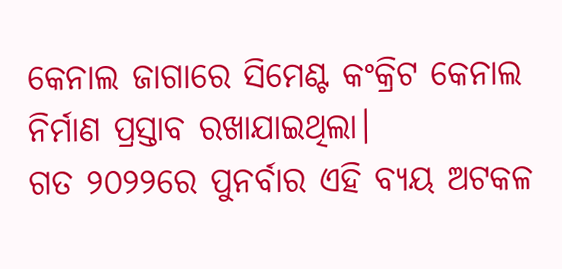କେନାଲ ଜାଗାରେ ସିମେଣ୍ଟ କଂକ୍ରିଟ କେନାଲ ନିର୍ମାଣ ପ୍ରସ୍ତାବ ରଖାଯାଇଥିଲା।
ଗତ ୨୦୨୨ରେ ପୁନର୍ବାର ଏହି ବ୍ୟୟ ଅଟକଳ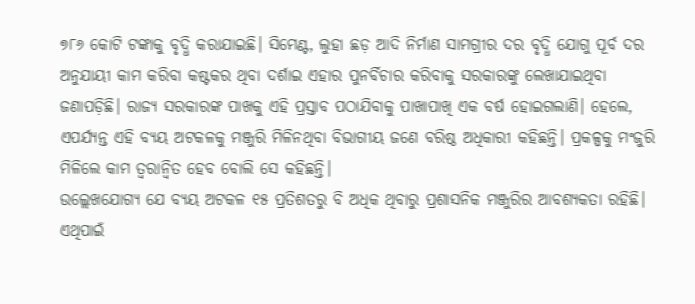୭୮୬ କୋଟି ଟଙ୍କାକୁ ବୃଦ୍ଧି କରାଯାଇଛି। ସିମେଣ୍ଟ, ଲୁହା ଛଡ଼ ଆଦି ନିର୍ମାଣ ସାମଗ୍ରୀର ଦର ବୃଦ୍ଧି ଯୋଗୁ ପୂର୍ବ ଦର ଅନୁଯାୟୀ କାମ କରିବା କଷ୍ଟକର ଥିବା ଦର୍ଶାଇ ଏହାର ପୁନର୍ବିଚାର କରିବାକୁ ସରକାରଙ୍କୁ ଲେଖାଯାଇଥିବା ଜଣାପଡ଼ିଛି। ରାଜ୍ୟ ସରକାରଙ୍କ ପାଖକୁ ଏହି ପ୍ରସ୍ତାବ ପଠାଯିବାକୁ ପାଖାପାଖି ଏକ ବର୍ଷ ହୋଇଗଲାଣି। ହେଲେ, ଏପର୍ଯ୍ୟନ୍ତ ଏହି ବ୍ୟୟ ଅଟକଳକୁ ମଞ୍ଜୁରି ମିଳିନଥିବା ବିଭାଗୀୟ ଜଣେ ବରିଷ୍ଠ ଅଧିକାରୀ କହିଛନ୍ତି। ପ୍ରକଳ୍ପକୁ ମଂଜୁରି ମିଳିଲେ କାମ ତ୍ବରାନ୍ବିତ ହେବ ବୋଲି ସେ କହିଛନ୍ତି।
ଉଲ୍ଲେଖଯୋଗ୍ୟ ଯେ ବ୍ୟୟ ଅଟକଳ ୧୫ ପ୍ରତିଶତରୁ ବି ଅଧିକ ଥିବାରୁ ପ୍ରଶାସନିକ ମଞ୍ଜୁରିର ଆବଶ୍ୟକତା ରହିଛି। ଏଥିପାଇଁ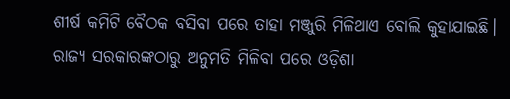ଶୀର୍ଷ କମିଟି ବୈଠକ ବସିବା ପରେ ତାହା ମଞ୍ଜୁରି ମିଳିଥାଏ ବୋଲି କୁହାଯାଇଛି। ରାଜ୍ୟ ସରକାରଙ୍କଠାରୁ ଅନୁମତି ମିଳିବା ପରେ ଓଡ଼ିଶା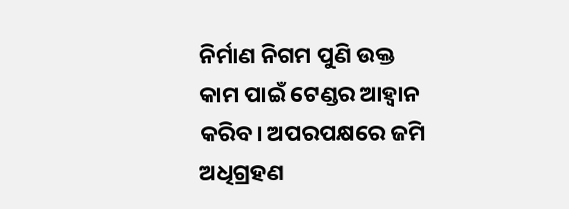ନିର୍ମାଣ ନିଗମ ପୁଣି ଉକ୍ତ କାମ ପାଇଁ ଟେଣ୍ଡର ଆହ୍ବାନ କରିବ। ଅପରପକ୍ଷରେ ଜମି ଅଧିଗ୍ରହଣ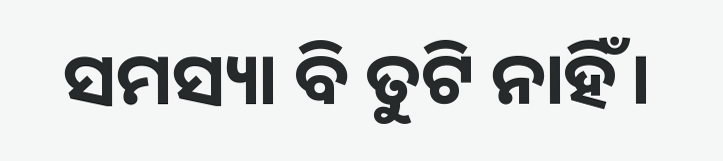ସମସ୍ୟା ବି ତୁଟି ନାହିଁ।